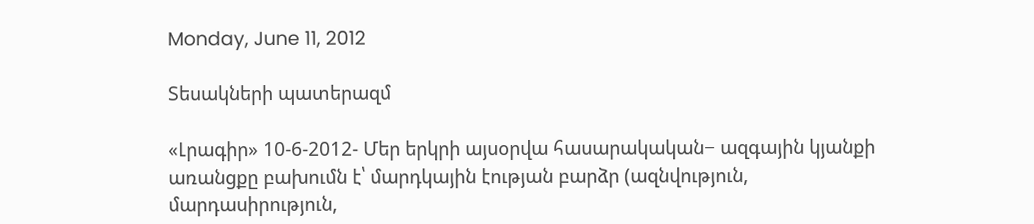Monday, June 11, 2012

Տեսակների պատերազմ

«Լրագիր» 10-6-2012- Մեր երկրի այսօրվա հասարակական− ազգային կյանքի առանցքը բախումն է՝ մարդկային էության բարձր (ազնվություն, մարդասիրություն,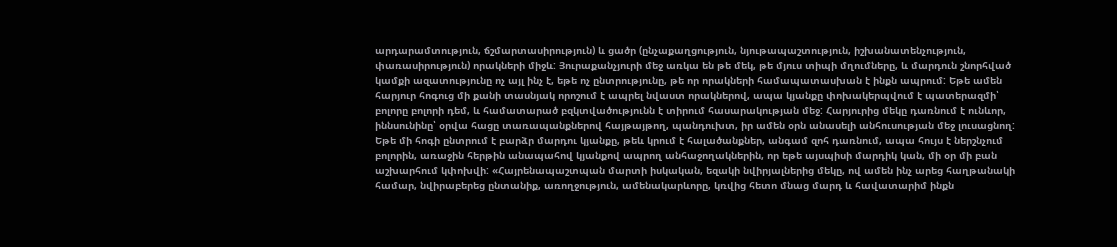արդարամտություն, ճշմարտասիրություն) և ցածր (ընչաքաղցություն, նյութապաշտություն, իշխանատենչություն, փառասիրություն) որակների միջև: Յուրաքանչյուրի մեջ առկա են թե մեկ, թե մյուս տիպի մղումները, և մարդուն շնորհված կամքի ազատությունը ոչ այլ ինչ է, եթե ոչ ընտրությունը, թե որ որակների համապատասխան է ինքն ապրում: Եթե ամեն հարյուր հոգուց մի քանի տասնյակ որոշում է ապրել նվաստ որակներով, ապա կյանքը փոխակերպվում է պատերազմի՝ բոլորը բոլորի դեմ, և համատարած բզկտվածությունն է տիրում հասարակության մեջ: Հարյուրից մեկը դառնում է ունևոր, իննսունինը՝ օրվա հացը տառապանքներով հայթայթող, պանդուխտ, իր ամեն օրն անասելի անհուսության մեջ լուսացնող: Եթե մի հոգի ընտրում է բարձր մարդու կյանքը, թեև կրում է հալածանքներ, անգամ զոհ դառնում, ապա հույս է ներշնչում բոլորին, առաջին հերթին անապահով կյանքով ապրող անհաջողակներին, որ եթե այսպիսի մարդիկ կան, մի օր մի բան աշխարհում կփոխվի: «Հայրենապաշտպան մարտի իսկական, եզակի նվիրյալներից մեկը, ով ամեն ինչ արեց հաղթանակի համար, նվիրաբերեց ընտանիք, առողջություն, ամենակարևորը, կռվից հետո մնաց մարդ և հավատարիմ ինքն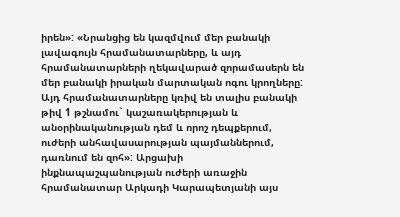իրեն»: «Նրանցից են կազմվում մեր բանակի լավագույն հրամանատարները, և այդ հրամանատարների ղեկավարած զորամասերն են մեր բանակի իրական մարտական ոգու կրողները: Այդ հրամանատարները կռիվ են տալիս բանակի թիվ 1 թշնամու` կաշառակերության և անօրինականության դեմ և որոշ դեպքերում, ուժերի անհավասարության պայմաններում, դառնում են զոհ»: Արցախի ինքնապաշպանության ուժերի առաջին հրամանատար Արկադի Կարապետյանի այս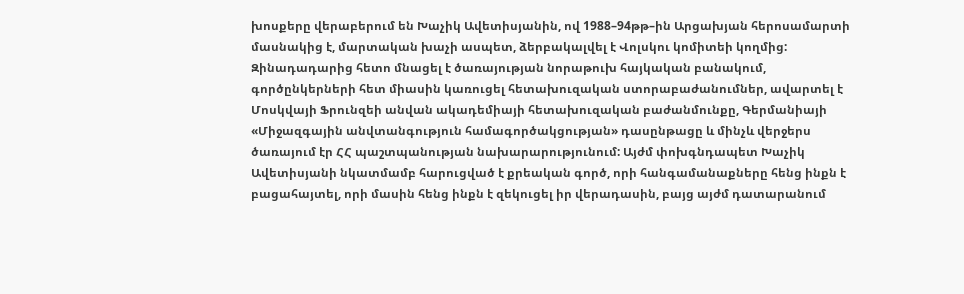խոսքերը վերաբերում են Խաչիկ Ավետիսյանին, ով 1988–94թթ–ին Արցախյան հերոսամարտի մասնակից է, մարտական խաչի ասպետ, ձերբակալվել է Վոլսկու կոմիտեի կողմից: Զինադադարից հետո մնացել է ծառայության նորաթուխ հայկական բանակում, գործընկերների հետ միասին կառուցել հետախուզական ստորաբաժանումներ, ավարտել է Մոսկվայի Ֆրունզեի անվան ակադեմիայի հետախուզական բաժանմունքը, Գերմանիայի «Միջազգային անվտանգություն համագործակցության» դասընթացը և մինչև վերջերս ծառայում էր ՀՀ պաշտպանության նախարարությունում: Այժմ փոխգնդապետ Խաչիկ Ավետիսյանի նկատմամբ հարուցված է քրեական գործ, որի հանգամանաքները հենց ինքն է բացահայտել, որի մասին հենց ինքն է զեկուցել իր վերադասին, բայց այժմ դատարանում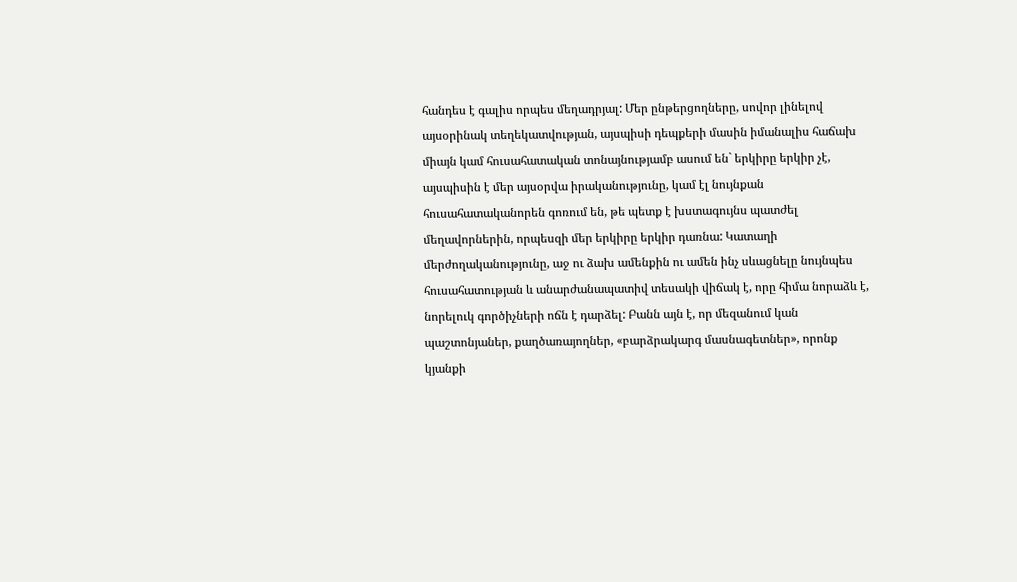հանդես է գալիս որպես մեղադրյալ: Մեր ընթերցողները, սովոր լինելով այսօրինակ տեղեկատվության, այսպիսի դեպքերի մասին իմանալիս հաճախ միայն կամ հուսահատական տոնայնությամբ ասում են` երկիրը երկիր չէ, այսպիսին է մեր այսօրվա իրականությունը, կամ էլ նույնքան հուսահատականորեն գոռում են, թե պետք է խստագույնս պատժել մեղավորներին, որպեսզի մեր երկիրը երկիր դառնա: Կատաղի մերժողականությունը, աջ ու ձախ ամենքին ու ամեն ինչ սևացնելը նույնպես հուսահատության և անարժանապատիվ տեսակի վիճակ է, որը հիմա նորաձև է, նորելուկ գործիչների ոճն է դարձել: Բանն այն է, որ մեզանում կան պաշտոնյաներ, քաղծառայողներ, «բարձրակարգ մասնագետներ», որոնք կյանքի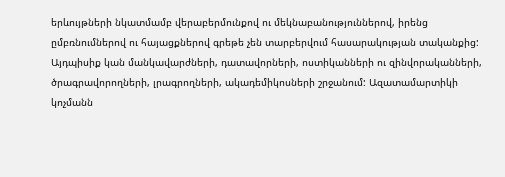երևույթների նկատմամբ վերաբերմունքով ու մեկնաբանություններով, իրենց ըմբռնումներով ու հայացքներով գրեթե չեն տարբերվում հասարակության տականքից: Այդպիսիք կան մանկավարժների, դատավորների, ոստիկանների ու զինվորականների, ծրագրավորողների, լրագրողների, ակադեմիկոսների շրջանում: Ազատամարտիկի կոչմանն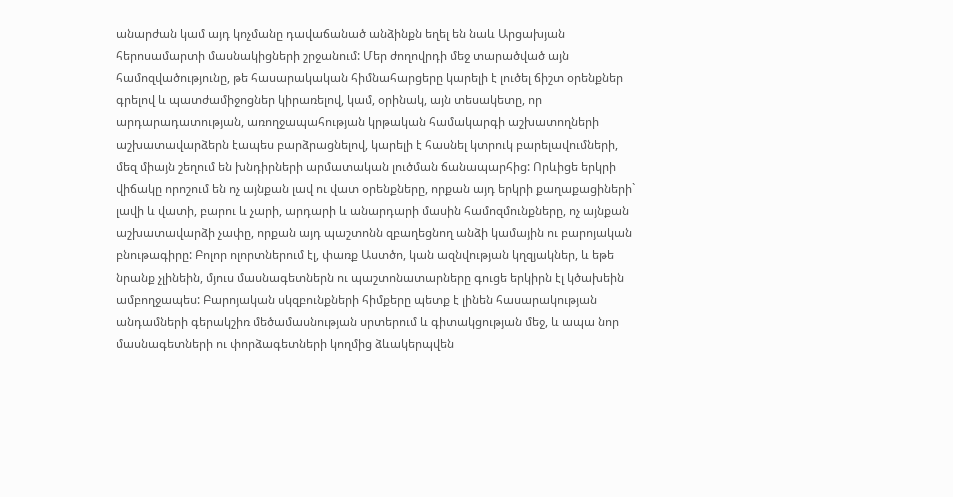անարժան կամ այդ կոչմանը դավաճանած անձինքն եղել են նաև Արցախյան հերոսամարտի մասնակիցների շրջանում: Մեր ժողովրդի մեջ տարածված այն համոզվածությունը, թե հասարակական հիմնահարցերը կարելի է լուծել ճիշտ օրենքներ գրելով և պատժամիջոցներ կիրառելով, կամ, օրինակ, այն տեսակետը, որ արդարադատության, առողջապահության կրթական համակարգի աշխատողների աշխատավարձերն էապես բարձրացնելով, կարելի է հասնել կտրուկ բարելավումների, մեզ միայն շեղում են խնդիրների արմատական լուծման ճանապարհից: Որևիցե երկրի վիճակը որոշում են ոչ այնքան լավ ու վատ օրենքները, որքան այդ երկրի քաղաքացիների` լավի և վատի, բարու և չարի, արդարի և անարդարի մասին համոզմունքները, ոչ այնքան աշխատավարձի չափը, որքան այդ պաշտոնն զբաղեցնող անձի կամային ու բարոյական բնութագիրը: Բոլոր ոլորտներում էլ, փառք Աստծո, կան ազնվության կղզյակներ, և եթե նրանք չլինեին, մյուս մասնագետներն ու պաշտոնատարները գուցե երկիրն էլ կծախեին ամբողջապես: Բարոյական սկզբունքների հիմքերը պետք է լինեն հասարակության անդամների գերակշիռ մեծամասնության սրտերում և գիտակցության մեջ, և ապա նոր մասնագետների ու փորձագետների կողմից ձևակերպվեն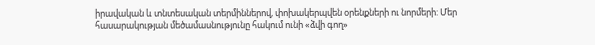իրավական և տնտեսական տերմիններով, փոխակերպվեն օրենքների ու նորմերի: Մեր հասարակության մեծամասնությունը հակում ունի «ձվի գող»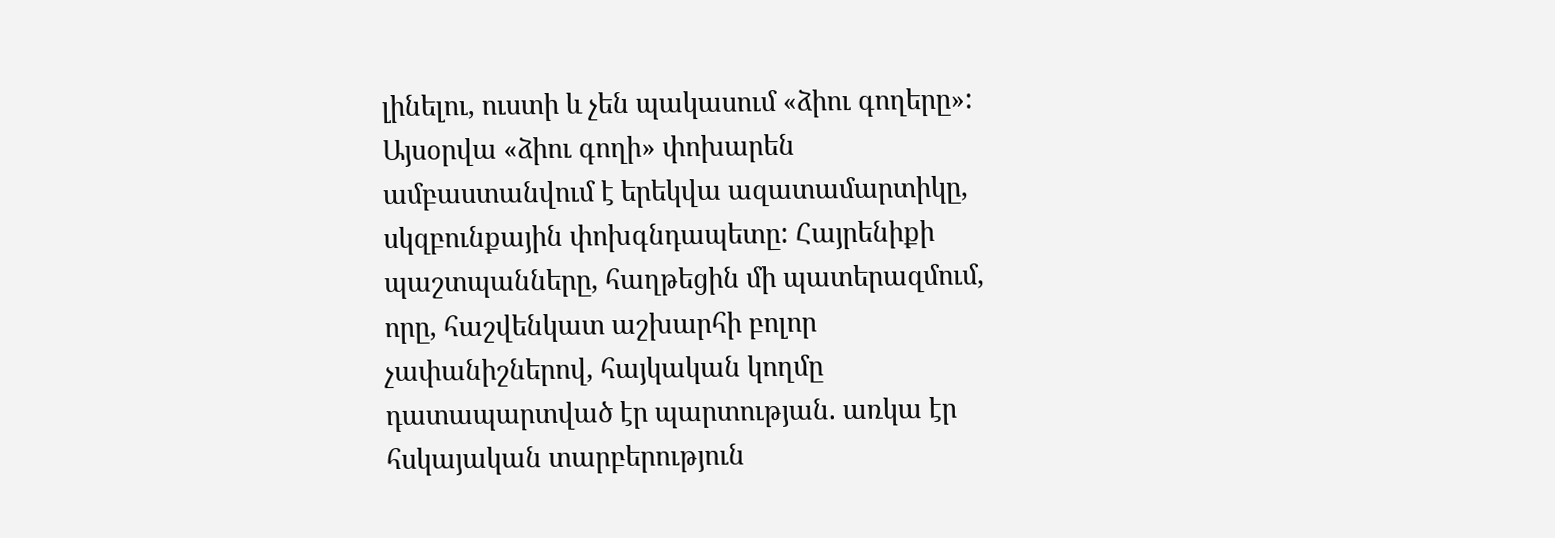լինելու, ուստի և չեն պակասում «ձիու գողերը»: Այսօրվա «ձիու գողի» փոխարեն ամբաստանվում է երեկվա ազատամարտիկը, սկզբունքային փոխգնդապետը: Հայրենիքի պաշտպանները, հաղթեցին մի պատերազմում, որը, հաշվենկատ աշխարհի բոլոր չափանիշներով, հայկական կողմը դատապարտված էր պարտության. առկա էր հսկայական տարբերություն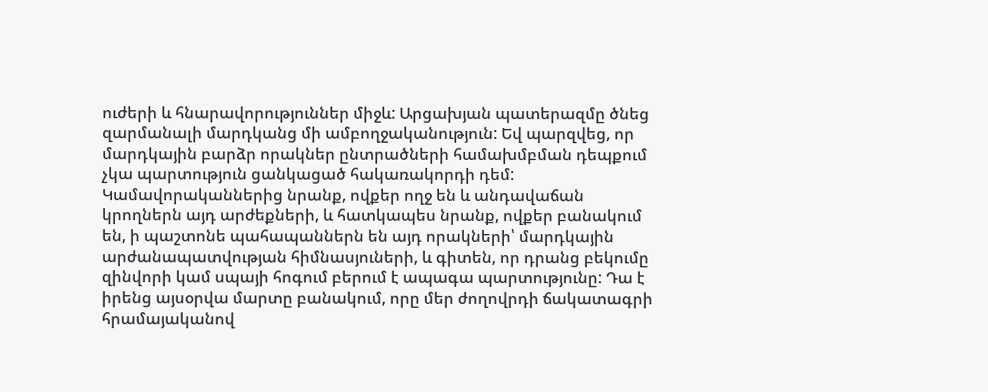ուժերի և հնարավորություններ միջև: Արցախյան պատերազմը ծնեց զարմանալի մարդկանց մի ամբողջականություն: Եվ պարզվեց, որ մարդկային բարձր որակներ ընտրածների համախմբման դեպքում չկա պարտություն ցանկացած հակառակորդի դեմ: Կամավորականներից նրանք, ովքեր ողջ են և անդավաճան կրողներն այդ արժեքների, և հատկապես նրանք, ովքեր բանակում են, ի պաշտոնե պահապաններն են այդ որակների՝ մարդկային արժանապատվության հիմնասյուների, և գիտեն, որ դրանց բեկումը զինվորի կամ սպայի հոգում բերում է ապագա պարտությունը: Դա է իրենց այսօրվա մարտը բանակում, որը մեր ժողովրդի ճակատագրի հրամայականով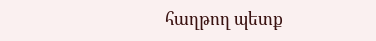հաղթող պետք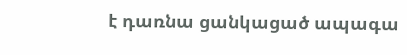է դառնա ցանկացած ապագա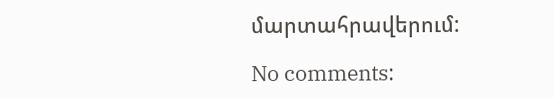մարտահրավերում:

No comments: